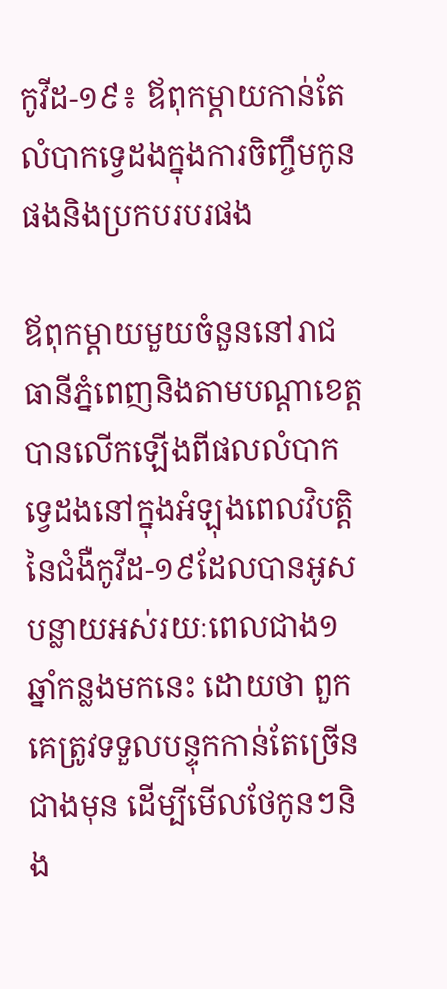កូវីដ-១៩៖ ឪពុកម្តាយកាន់តែលំបាកទ្វេដងក្នុងការចិញ្ចឹមកូនផងនិងប្រកបរបរផង

ឪពុកម្តាយមួយចំនួននៅរាជធានីភ្នំពេញនិងតាមបណ្តាខេត្ត បានលើកឡើងពីផលលំបាកទ្វេដងនៅក្នុងអំឡុងពេលវិបត្តិនៃជំងឺកូវីដ-១៩ដែលបានអូសបន្លាយអស់រយៈពេលជាង១ឆ្នាំកន្លងមកនេះ ដោយថា ពួកគេត្រូវទទួលបន្ទុកកាន់តែច្រើនជាងមុន ដើម្បីមើលថែកូនៗនិង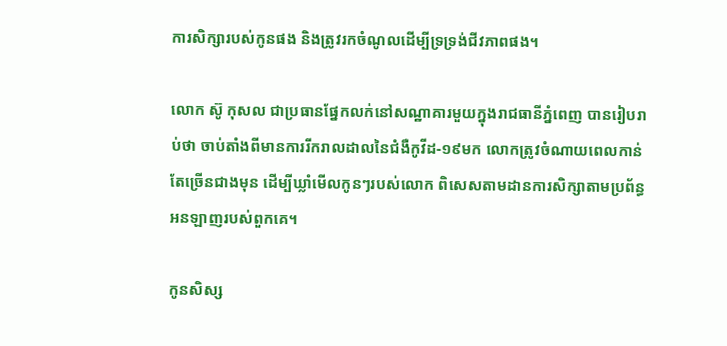ការសិក្សារបស់កូនផង និងត្រូវរកចំណូលដើម្បីទ្រទ្រង់ជីវភាពផង។

លោក ស៊ូ កុសល ជាប្រធានផ្នែកលក់នៅសណ្ឋាគារមួយក្នុងរាជធានីភ្នំពេញ បានរៀបរាប់ថា ចាប់តាំងពីមានការរីករាលដាលនៃជំងឺកូវីដ-១៩មក លោកត្រូវចំណាយពេលកាន់តែច្រើនជាងមុន ដើម្បីឃ្លាំមើលកូនៗរបស់លោក ពិសេសតាមដានការសិក្សាតាមប្រព័ន្ធអនឡាញរបស់ពួកគេ។

កូនសិស្ស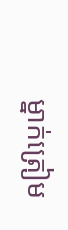ម្នាក់ត្រៀម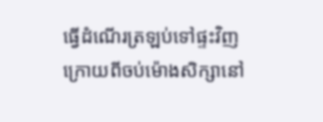ធ្វើដំណើរត្រឡប់ទៅផ្ទះវិញ ក្រោយពីចប់ម៉ោងសិក្សានៅ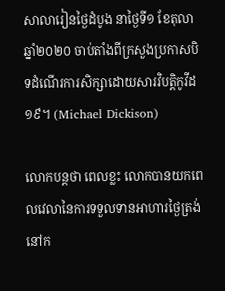សាលារៀនថ្ងៃដំបូង នាថ្ងៃទី១ ខែតុលា ឆ្នាំ២០២០ ចាប់តាំងពីក្រសួងប្រកាសបិទដំណើរការសិក្សាដោយសារវិបត្តិកូវីដ១៩។ (Michael Dickison)

លោកបន្តថា ពេលខ្លះ លោកបានយកពេលវេលានៃការទទួលទានអាហារថ្ងៃត្រង់នៅក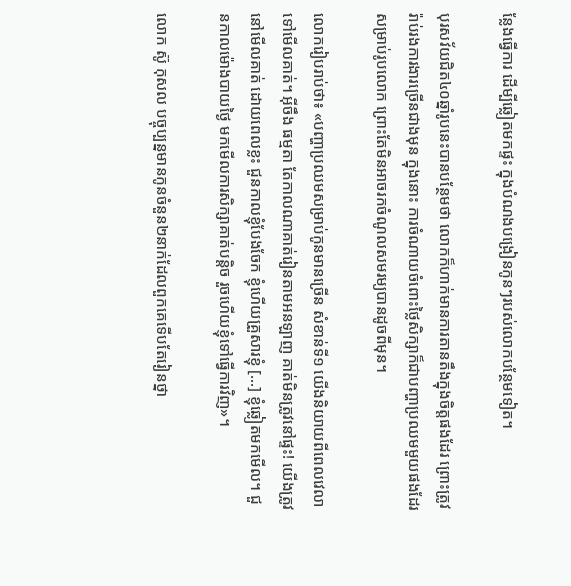ន្លែងធ្វើការ ដើម្បីឆ្លៀតមកផ្ទះ ក្នុងបំណងបង្រៀនកូនៗរបស់លោកបន្ថែមទៀត។

បុរសវ័យជិត៤០ឆ្នាំរូបនេះបានបន្ថែមថា លោកក៏ហាក់មានការតានតឹងក្នុងចិត្តផងដែរ ព្រោះត្រូវរ៉ាប់រងការងារច្រើនជាងមុន ក្នុងនោះ ការចំណាយចំពោះថ្លៃសិក្សាក៏ជាបញ្ហាប្រឈមមួយផងដែរសម្រាប់រូបលោក ព្រោះតែមិនអាចរកចំណូលសមរម្យបានដូចពីមុន។

លោករៀបរាប់ថា៖ «បញ្ហាប្រឈមសម្រាប់កូនមានច្រើន សំខាន់ទី១ យើងនិយាយពីពេលវេលាទៅមើលគាត់។ អ៊ីចឹង ធម្មតា តែកាលណាគាត់រៀនតាមអនឡាញ គាត់មិនត្រូវនៅផ្ទះ! យើងត្រូវនៅមើលគាត់ ដោយពេលខ្លះ ជួនកាលខ្ញុំបែងចែក ខ្ញុំហើយគ្រួសារខ្ញុំ […] ខ្ញុំឆ្លៀតមកមើល។ ជួនកាលម៉ោងបាយថ្ងៃ មកមើលការសិក្សាគាត់បន្តិច រួចហើយខ្ញុំទៅធ្វើការវិញ»។

លោក ស៊ូ កុសល បច្ចុប្បន្នមានកូនចំនួន២នាក់ដែលពួកគេទើបតែរៀនថ្នា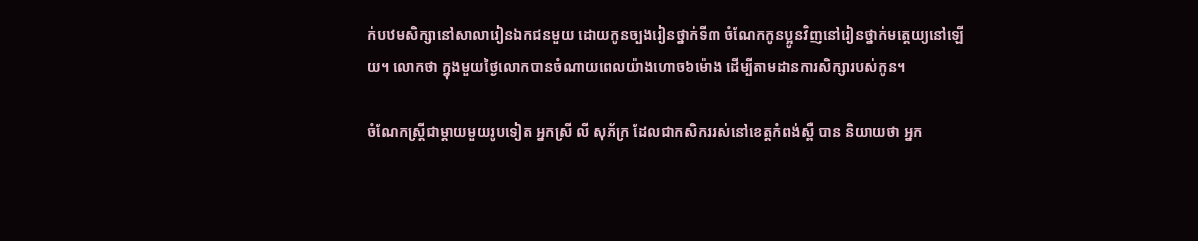ក់បឋមសិក្សានៅសាលារៀនឯកជនមួយ ដោយកូនច្បងរៀនថ្នាក់ទី៣ ចំណែកកូនប្អូនវិញនៅរៀនថ្នាក់មត្តេយ្យនៅឡើយ។ លោកថា ក្នុងមួយថ្ងៃលោកបានចំណាយពេលយ៉ាងហោច៦ម៉ោង ដើម្បីតាមដានការសិក្សារបស់កូន។

ចំណែកស្រី្តជាម្តាយមួយរូបទៀត អ្នកស្រី លី សុភ័ក្រ ដែលជាកសិកររស់នៅខេត្តកំពង់ស្ពឺ បាន និយាយថា អ្នក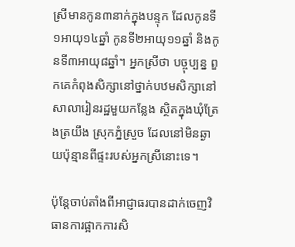ស្រីមានកូន៣នាក់ក្នុងបន្ទុក ដែលកូនទី១អាយុ១៤ឆ្នាំ កូនទី២អាយុ១១ឆ្នាំ និងកូនទី៣អាយុ៨ឆ្នាំ។ អ្នកស្រីថា បច្ចុប្បន្ន ពួកគេកំពុងសិក្សានៅថ្នាក់បឋមសិក្សានៅសាលារៀនរដ្ឋមួយកន្លែង ស្ថិតក្នុងឃុំត្រែងត្រយឹង ស្រុកភ្នំស្រួច ដែលនៅមិនឆ្ងាយប៉ុន្មានពីផ្ទះរបស់អ្នកស្រីនោះទេ។

ប៉ុន្តែចាប់តាំងពីអាជ្ញាធរបានដាក់ចេញវិធានការផ្អាកការសិ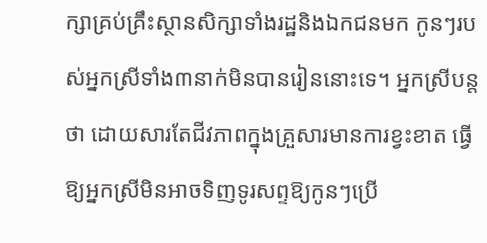ក្សាគ្រប់គ្រឹះស្ថានសិក្សាទាំងរដ្ឋនិងឯកជនមក កូនៗរបស់អ្នកស្រីទាំង៣នាក់មិនបានរៀននោះទេ។ អ្នកស្រីបន្តថា ដោយសារតែជីវភាពក្នុងគ្រួសារមានការខ្វះខាត ធ្វើឱ្យអ្នកស្រីមិនអាចទិញទូរសព្ទឱ្យកូនៗប្រើ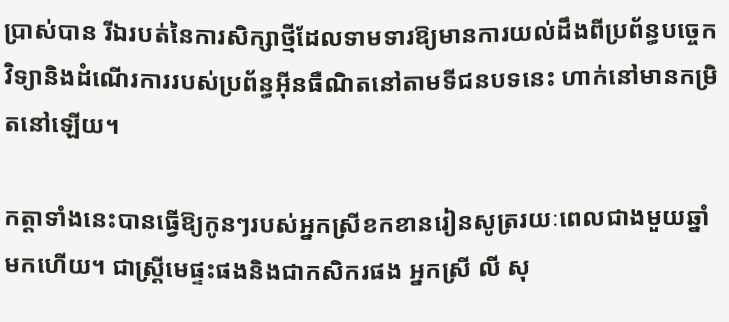ប្រាស់បាន រីឯរបត់នៃការសិក្សាថ្មីដែលទាមទារឱ្យមានការយល់ដឹងពីប្រព័ន្ធបច្ចេកវិទ្យានិងដំណើរការរបស់ប្រព័ន្ធអ៊ីនធឺណិតនៅតាមទីជនបទនេះ ហាក់នៅមានកម្រិតនៅឡើយ។

កត្តាទាំងនេះបានធ្វើឱ្យកូនៗរបស់អ្នកស្រីខកខានរៀនសូត្ររយៈពេលជាងមួយឆ្នាំមកហើយ។ ជាស្រ្តីមេផ្ទះផងនិងជាកសិករផង អ្នកស្រី លី សុ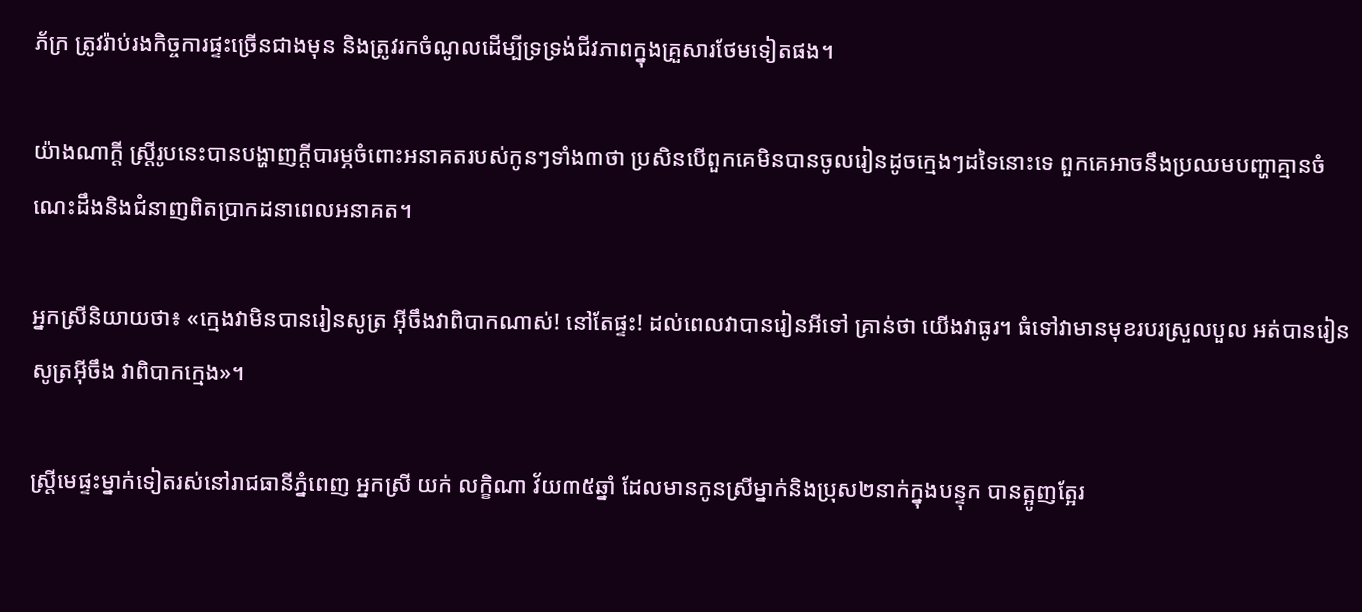ភ័ក្រ ត្រូវរ៉ាប់រងកិច្ចការផ្ទះច្រើនជាងមុន និងត្រូវរកចំណូលដើម្បីទ្រទ្រង់ជីវភាពក្នុងគ្រួសារថែមទៀតផង។

យ៉ាងណាក្តី ស្ត្រីរូបនេះបានបង្ហាញក្តីបារម្ភចំពោះអនាគតរបស់កូនៗទាំង៣ថា ប្រសិនបើពួកគេមិនបានចូលរៀនដូចក្មេងៗដទៃនោះទេ ពួកគេអាចនឹងប្រឈមបញ្ហាគ្មានចំណេះដឹងនិងជំនាញពិតប្រាកដនាពេលអនាគត។

អ្នកស្រីនិយាយថា៖ «ក្មេងវាមិនបានរៀនសូត្រ អ៊ីចឹងវាពិបាកណាស់! នៅតែផ្ទះ! ដល់ពេលវាបានរៀនអីទៅ គ្រាន់ថា យើងវាធូរ។ ធំទៅវាមានមុខរបរស្រួលបួល អត់បានរៀនសូត្រអ៊ីចឹង វាពិបាកក្មេង»។

ស្រ្តីមេផ្ទះម្នាក់ទៀតរស់នៅរាជធានីភ្នំពេញ អ្នកស្រី យក់ លក្ខិណា វ័យ៣៥ឆ្នាំ ដែលមានកូនស្រីម្នាក់និងប្រុស២នាក់ក្នុងបន្ទុក បានត្អូញត្អែរ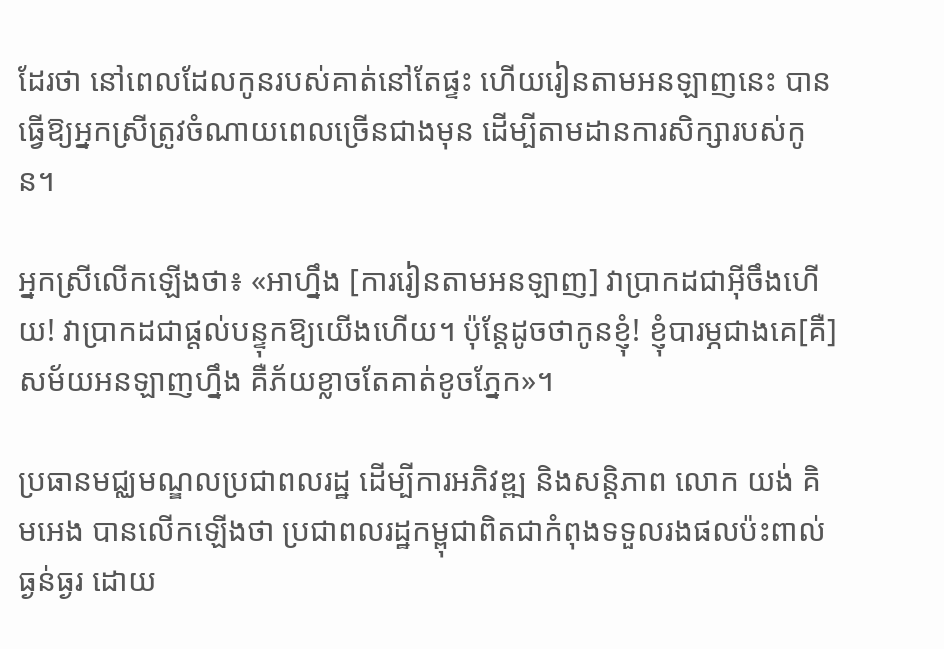ដែរថា នៅពេលដែលកូនរបស់គាត់នៅតែផ្ទះ ហើយរៀនតាមអនឡាញនេះ បានធ្វើឱ្យអ្នកស្រីត្រូវចំណាយពេលច្រើនជាងមុន ដើម្បីតាមដានការសិក្សារបស់កូន។

អ្នកស្រីលើកឡើងថា៖ «អាហ្នឹង [ការរៀនតាមអនឡាញ] វាប្រាកដជាអ៊ីចឹងហើយ! វាប្រាកដជាផ្តល់បន្ទុកឱ្យយើងហើយ។ ប៉ុន្តែដូចថាកូនខ្ញុំ! ខ្ញុំបារម្ភជាងគេ[គឺ]សម័យអនឡាញហ្នឹង គឺភ័យខ្លាចតែគាត់ខូចភ្នែក»។

ប្រធានមជ្ឈមណ្ឌលប្រជាពលរដ្ឋ ដើម្បីការអភិវឌ្ឍ និងសន្តិភាព លោក យង់ គិមអេង បានលើកឡើងថា ប្រជាពលរដ្ឋកម្ពុជាពិតជាកំពុងទទួលរងផលប៉ះពាល់ធ្ងន់ធ្ងរ ដោយ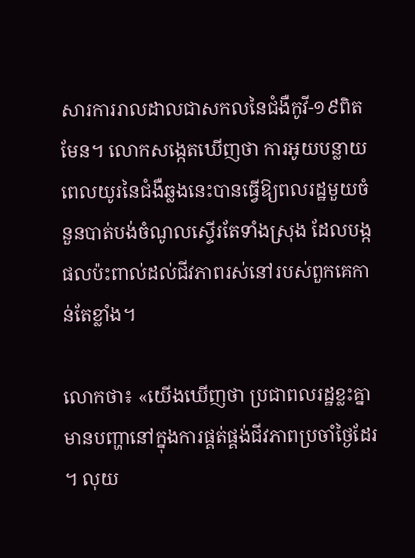សារការរាលដាលជាសកលនៃជំងឺកូវី-១៩ពិតមែន។ លោកសង្កេតឃើញថា ការអូយបន្លាយពេលយូរនៃជំងឺឆ្លងនេះបានធ្វើឱ្យពលរដ្ឋមួយចំនួនបាត់បង់ចំណូលស្ទើរតែទាំងស្រុង ដែលបង្កផលប៉ះពាល់ដល់ជីវភាពរស់នៅរបស់ពួកគេកាន់តែខ្លាំង។

លោកថា៖ «យើងឃើញថា ប្រជាពលរដ្ឋខ្លះគ្នាមានបញ្ហានៅក្នុងការផ្គត់ផ្គង់ជីវភាពប្រចាំថ្ងៃដែរ។ លុយ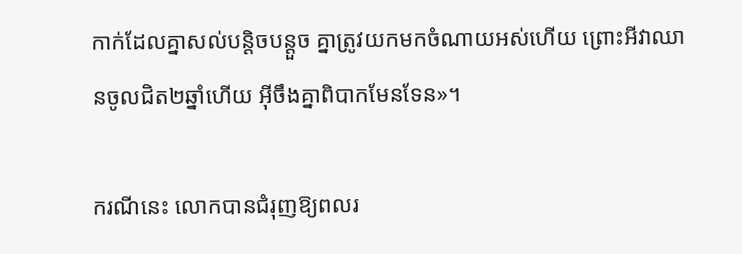កាក់ដែលគ្នាសល់បន្តិចបន្តួច គ្នាត្រូវយកមកចំណាយអស់ហើយ ព្រោះអីវាឈានចូលជិត២ឆ្នាំហើយ អ៊ីចឹងគ្នាពិបាកមែនទែន»។

ករណីនេះ លោកបានជំរុញឱ្យពលរ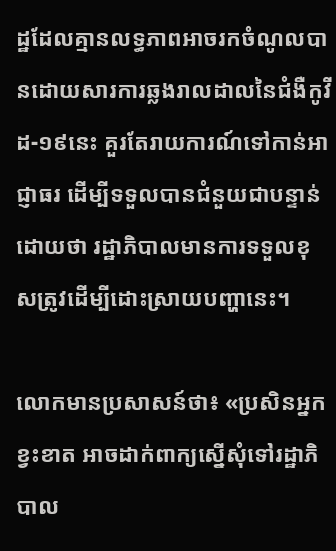ដ្ឋដែលគ្មានលទ្ធភាពអាចរកចំណូលបានដោយសារការឆ្លងរាលដាលនៃជំងឺកូវីដ-១៩នេះ គួរតែរាយការណ៍ទៅកាន់អាជ្ញាធរ ដើម្បីទទួលបានជំនួយជាបន្ទាន់ ដោយថា រដ្ឋាភិបាលមានការទទួលខុសត្រូវដើម្បីដោះស្រាយបញ្ហានេះ។

លោកមានប្រសាសន៍ថា៖ «ប្រសិនអ្នកខ្វះខាត អាចដាក់ពាក្យស្នើសុំទៅរដ្ឋាភិបាល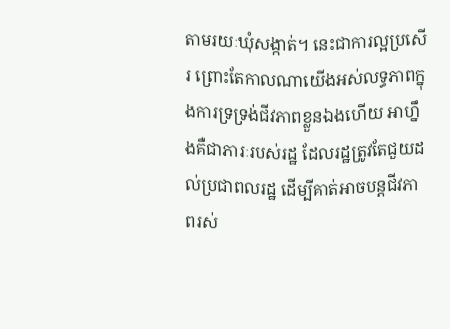តាមរយៈឃុំសង្កាត់។ នេះជាការល្អប្រសើរ ព្រោះតែកាលណាយើងអស់លទ្ធភាពក្នុងការទ្រទ្រង់ជីវភាពខ្លួនឯងហើយ អាហ្នឹងគឺជាភារៈរបស់រដ្ឋ ដែលរដ្ឋត្រូវតែជួយដល់ប្រជាពលរដ្ឋ ដើម្បីគាត់អាចបន្តជីវភាពរស់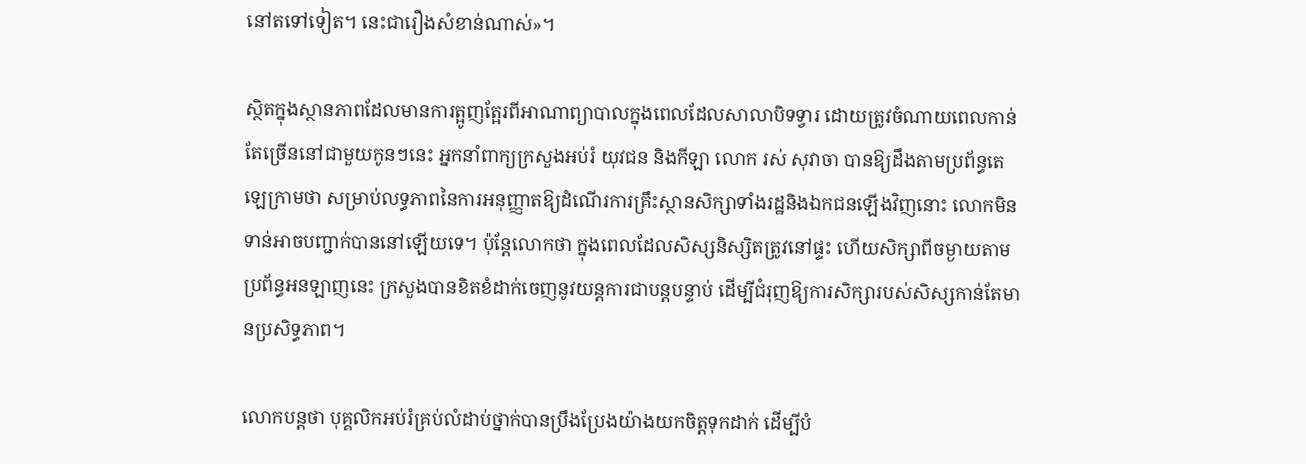នៅតទៅទៀត។ នេះជារឿងសំខាន់ណាស់»។

ស្ថិតក្នុងស្ថានភាពដែលមានការត្អូញត្អែរពីអាណាព្យាបាលក្នុងពេលដែលសាលាបិទទ្វារ ដោយត្រូវចំណាយពេលកាន់តែច្រើននៅជាមួយកូនៗនេះ អ្នកនាំពាក្យក្រសួងអប់រំ យុវជន និងកីឡា លោក រស់ សុវាចា បានឱ្យដឹងតាមប្រព័ន្ធតេឡេក្រាមថា សម្រាប់លទ្ធភាពនៃការអនុញ្ញាតឱ្យដំណើរការគ្រឹះស្ថានសិក្សាទាំងរដ្ឋនិងឯកជនឡើងវិញនោះ លោកមិនទាន់អាចបញ្ជាក់បាននៅឡើយទេ។ ប៉ុន្តែលោកថា ក្នុងពេលដែលសិស្សនិស្សិតត្រូវនៅផ្ទះ ហើយសិក្សាពីចម្ងាយតាមប្រព័ន្ធអនឡាញនេះ ក្រសួងបានខិតខំដាក់ចេញនូវយន្តការជាបន្តបន្ទាប់ ដើម្បីជំរុញឱ្យការសិក្សារបស់សិស្សកាន់តែមានប្រសិទ្ធភាព។

លោកបន្តថា បុគ្គលិកអប់រំគ្រប់លំដាប់ថ្នាក់បានប្រឹងប្រែងយ៉ាងយកចិត្តទុកដាក់ ដើម្បីបំ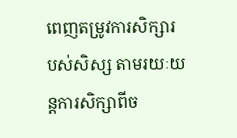ពេញតម្រូវការសិក្សារបស់សិស្ស តាមរយៈយន្តការសិក្សាពីច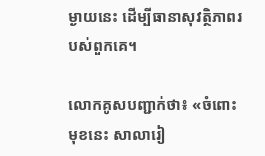ម្ងាយនេះ ដើម្បីធានាសុវត្ថិភាពរបស់ពួកគេ។

លោកគូសបញ្ជាក់ថា៖ «ចំពោះមុខនេះ សាលារៀ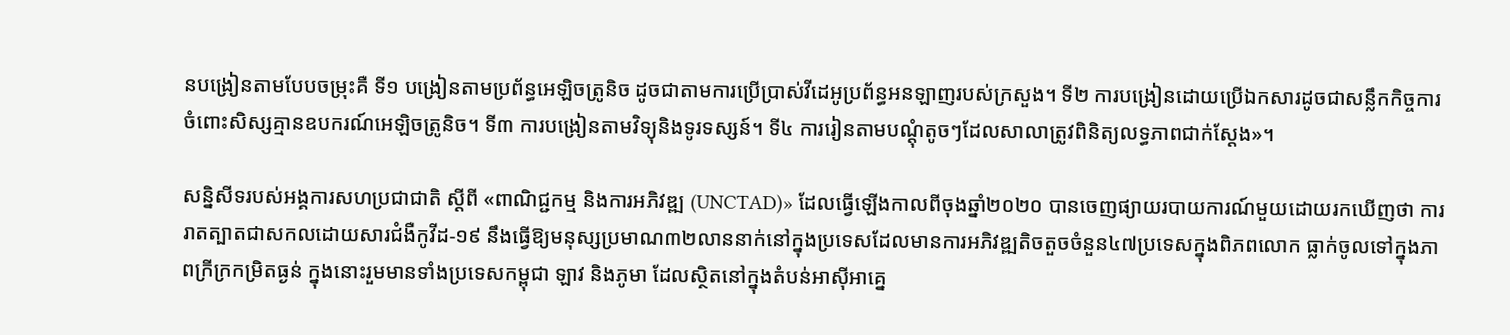នបង្រៀនតាមបែបចម្រុះគឺ ទី១ បង្រៀនតាមប្រព័ន្ធអេឡិចត្រូនិច ដូចជាតាមការប្រើប្រាស់វីដេអូប្រព័ន្ធអនឡាញរបស់ក្រសួង។ ទី២ ការបង្រៀនដោយប្រើឯកសារដូចជាសន្លឹកកិច្ចការចំពោះសិស្សគ្មានឧបករណ៍អេឡិចត្រូនិច។ ទី៣ ការបង្រៀនតាមវិទ្យុនិងទូរទស្សន៍។ ទី៤ ការរៀនតាមបណ្ដុំតូចៗដែលសាលាត្រូវពិនិត្យលទ្ធភាពជាក់ស្តែង»។

សន្និសីទរបស់អង្គការសហប្រជាជាតិ ស្តីពី «ពាណិជ្ជកម្ម និងការអភិវឌ្ឍ (UNCTAD)» ដែលធ្វើឡើងកាលពីចុងឆ្នាំ២០២០ បានចេញផ្យាយរបាយការណ៍មួយដោយរកឃើញថា ការរាតត្បាតជាសកលដោយសារជំងឺកូវីដ-១៩ នឹងធ្វើឱ្យមនុស្សប្រមាណ៣២លាននាក់នៅក្នុងប្រទេសដែលមានការអភិវឌ្ឍតិចតួចចំនួន៤៧ប្រទេសក្នុងពិភពលោក ធ្លាក់ចូលទៅក្នុងភាពក្រីក្រកម្រិតធ្ងន់ ក្នុងនោះរួមមានទាំងប្រទេសកម្ពុជា ឡាវ និងភូមា ដែលស្ថិតនៅក្នុងតំបន់អាស៊ីអាគ្នេ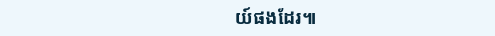យ៍ផងដែរ៕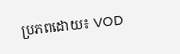ប្រភពដោយ៖ VOD